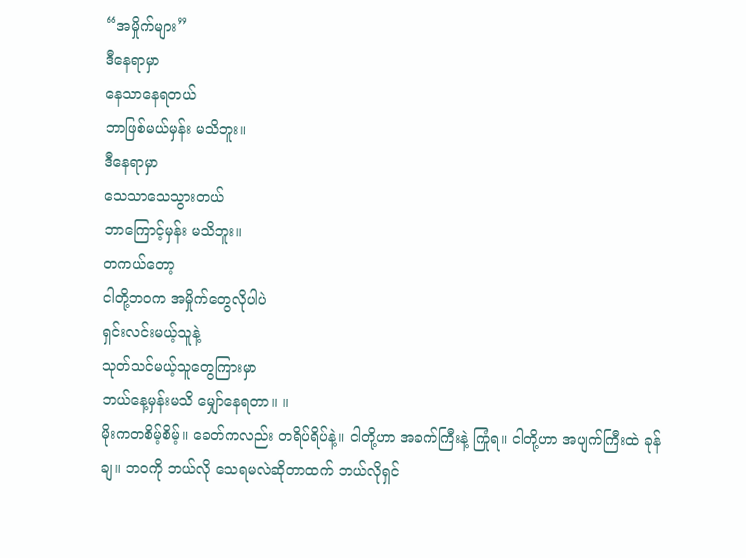“အမှိုက်များ”
ဒီနေရာမှာ
နေသာနေရတယ်
ဘာဖြစ်မယ်မှန်း မသိဘူး။
ဒီနေရာမှာ
သေသာသေသွားတယ်
ဘာကြောင့်မှန်း မသိဘူး။
တကယ်တော့
ငါတို့ဘဝက အမှိုက်တွေလိုပါပဲ
ရှင်းလင်းမယ့်သူနဲ့
သုတ်သင်မယ့်သူတွေကြားမှာ
ဘယ်နေ့မှန်းမသိ မျှော်နေရတာ။ ။
မိုးကတစိမ့်စိမ့်။ ခေတ်ကလည်း တရိပ်ရိပ်နဲ့။ ငါတို့ဟာ အခက်ကြီးနဲ့ ကြုံရ။ ငါတို့ဟာ အပျက်ကြီးထဲ ခုန်ချ။ ဘဝကို ဘယ်လို သေရမလဲဆိုတာထက် ဘယ်လိုရှင်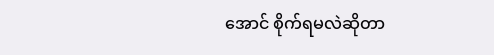အောင် စိုက်ရမလဲဆိုတာ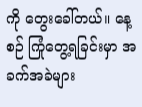ကို တွေးခေါ်တယ်။ နေ့စဉ် ကြုံတွေ့ရခြင်းမှာ အခက်အခဲများ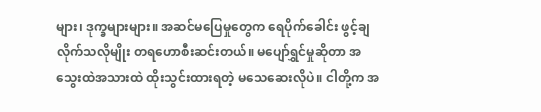များ၊ ဒုက္ခများများ။ အဆင်မပြေမှုတွေက ရေပိုက်ခေါင်း ဖွင့်ချလိုက်သလိုမျိုး တရဟောစီးဆင်းတယ်။ မပျော်ရွှင်မှုဆိုတာ အသွေးထဲအသားထဲ ထိုးသွင်းထားရတဲ့ မသေဆေးလိုပဲ။ ငါတို့က အ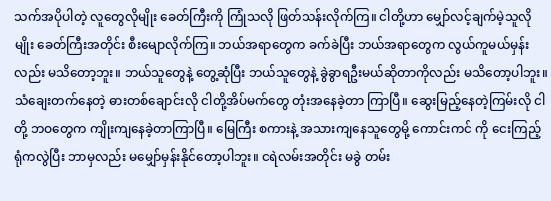သက်အပိုပါတဲ့ လူတွေလိုမျိုး ခေတ်ကြီးကို ကြုံသလို ဖြတ်သန်းလိုက်ကြ။ ငါတို့ဟာ မျှော်လင့်ချက်မဲ့သူလိုမျိုး ခေတ်ကြီးအတိုင်း စီးမျောလိုက်ကြ။ ဘယ်အရာတွေက ခက်ခဲပြီး ဘယ်အရာတွေက လွယ်ကူမယ်မှန်းလည်း မသိတော့ဘူး။ ဘယ်သူတွေနဲ့ တွေ့ဆုံပြီး ဘယ်သူတွေနဲ့ ခွဲခွာရဦးမယ်ဆိုတာကိုလည်း မသိတော့ပါဘူး။ သံချေးတက်နေတဲ့ ဓားတစ်ချောင်းလို ငါတို့အိပ်မက်တွေ တုံးအနေခဲ့တာ ကြာပြီ။ ဆွေးမြည့်နေတဲ့ကြမ်းလို ငါတို့ ဘဝတွေက ကျိုးကျနေခဲ့တာကြာပြီ။ မြေကြီး စကားနဲ့ အသားကျနေသူတွေမို့ ကောင်းကင် ကို ငေးကြည့်ရုံကလွဲပြီး ဘာမှလည်း မမျှော်မှန်းနိုင်တော့ပါဘူး။ ငရဲလမ်းအတိုင်း မခွဲ တမ်း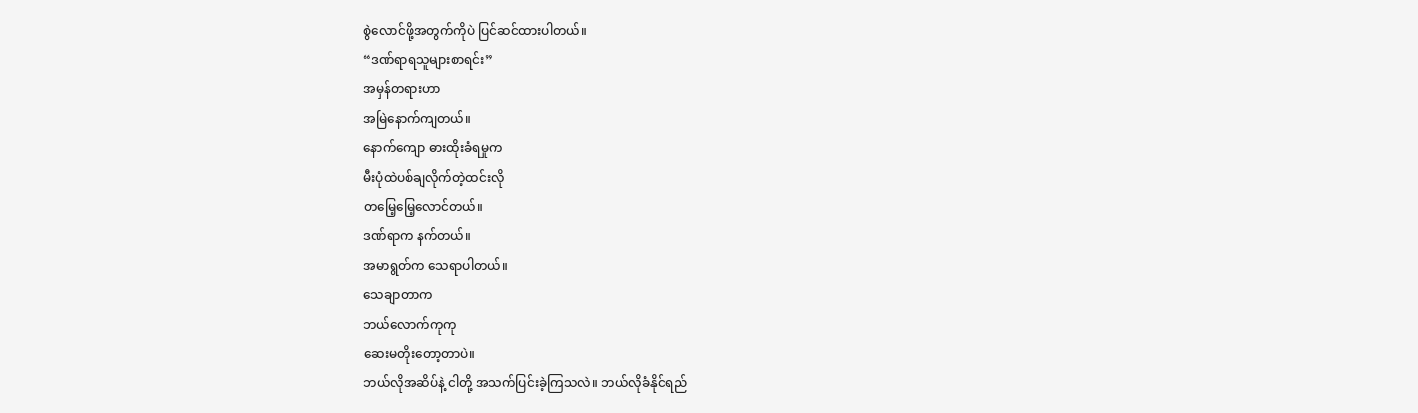စွဲလောင်ဖို့အတွက်ကိုပဲ ပြင်ဆင်ထားပါတယ်။
“ဒဏ်ရာရသူများစာရင်း”
အမှန်တရားဟာ
အမြဲနောက်ကျတယ်။
နောက်ကျော ဓားထိုးခံရမှုက
မီးပုံထဲပစ်ချလိုက်တဲ့ထင်းလို
တမြေ့မြေ့လောင်တယ်။
ဒဏ်ရာက နက်တယ်။
အမာရွတ်က သေရာပါတယ်။
သေချာတာက
ဘယ်လောက်ကုကု
ဆေးမတိုးတော့တာပဲ။
ဘယ်လိုအဆိပ်နဲ့ ငါတို့ အသက်ပြင်းခဲ့ကြသလဲ။ ဘယ်လိုခံနိုင်ရည်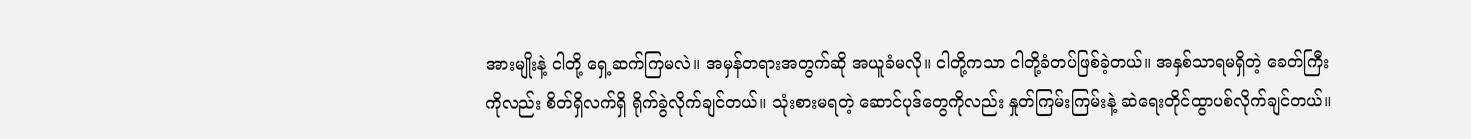အားမျိုးနဲ့ ငါတို့ ရှေ့ဆက်ကြမလဲ။ အမှန်တရားအတွက်ဆို အယူခံမလို။ ငါတို့ကသာ ငါတို့ခံတပ်ဖြစ်ခဲ့တယ်။ အနှစ်သာရမရှိတဲ့ ခေတ်ကြီးကိုလည်း စိတ်ရှိလက်ရှိ ရိုက်ခွဲလိုက်ချင်တယ်။ သုံးစားမရတဲ့ ဆောင်ပုဒ်တွေကိုလည်း နှုတ်ကြမ်းကြမ်းနဲ့ ဆဲရေးတိုင်ထွာပစ်လိုက်ချင်တယ်။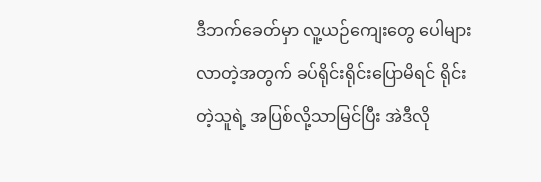ဒီဘက်ခေတ်မှာ လူ့ယဉ်ကျေးတွေ ပေါများလာတဲ့အတွက် ခပ်ရိုင်းရိုင်းပြောမိရင် ရိုင်းတဲ့သူရဲ့ အပြစ်လို့သာမြင်ပြီး အဲဒီလို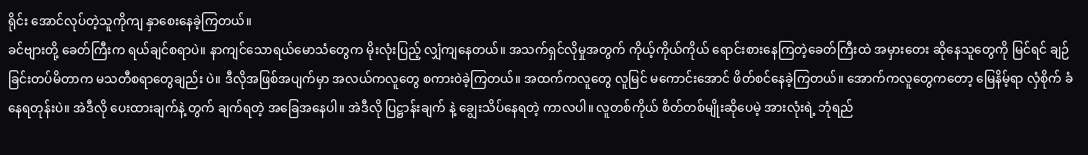ရိုင်း အောင်လုပ်တဲ့သူကိုကျ နှာစေးနေခဲ့ကြတယ်။
ခင်ဗျားတို့ ခေတ်ကြီးက ရယ်ချင်စရာပဲ။ နာကျင်သောရယ်မောသံတွေက မိုးလုံးပြည့် လျှံကျနေတယ်။ အသက်ရှင်လိုမှုအတွက် ကိုယ့်ကိုယ်ကိုယ် ရောင်းစားနေကြတဲ့ခေတ်ကြီးထဲ အမှားတေး ဆိုနေသူတွေကို မြင်ရင် ချဉ်ခြင်းတပ်မိတာက မသတီစရာတွေချည်း ပဲ။ ဒီလိုအဖြစ်အပျက်မှာ အလယ်ကလူတွေ စကားဝဲခဲ့ကြတယ်။ အထက်ကလူတွေ လူမြင် မကောင်းအောင် ဖိတ်စင်နေခဲ့ကြတယ်။ အောက်ကလူတွေကတော့ မြေနိမ့်ရာ လှံစိုက် ခံနေရတုန်းပဲ။ အဲဒီလို ပေးထားချက်နဲ့ တွက် ချက်ရတဲ့ အခြေအနေပါ။ အဲဒီလို ပြဋ္ဌာန်းချက် နဲ့ ချွေးသိပ်နေရတဲ့ ကာလပါ။ လူတစ်ကိုယ် စိတ်တစ်မျိုးဆိုပေမဲ့ အားလုံးရဲ့ ဘုံရည်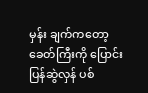မှန်း ချက်ကတော့ ခေတ်ကြီးကို ပြောင်းပြန်ဆွဲလှန် ပစ်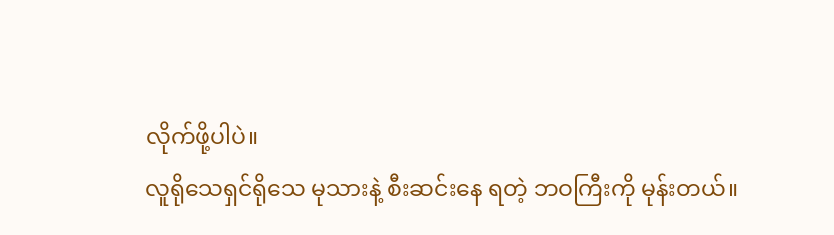လိုက်ဖို့ပါပဲ။
လူရိုသေရှင်ရိုသေ မုသားနဲ့ စီးဆင်းနေ ရတဲ့ ဘဝကြီးကို မုန်းတယ်။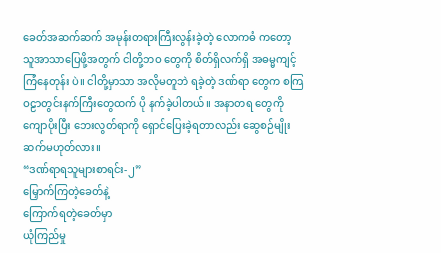ခေတ်အဆက်ဆက် အမုန်းတရားကြီးလွန်းခဲ့တဲ့ လောကဓံ ကတော့ သူအာသာပြေဖို့အတွက် ငါတို့ဘဝ တွေကို စိတ်ရှိလက်ရှိ အဓမ္မကျင့်ကြံနေတုန်း ပဲ။ ငါတို့မှာသာ အလိုမတူဘဲ ရခဲ့တဲ့ ဒဏ်ရာ တွေက စကြဝဠာတွင်းနက်ကြီးတွေထက် ပို နက်ခဲ့ပါတယ်။ အနာတရ တွေကို ကျောပိုးပြီး ဘေးလွတ်ရာကို ရှောင်ပြေးခဲ့ရတာလည်း ဆွေစဉ်မျိုးဆက်မဟုတ်လား။
“ဒဏ်ရာရသူများစာရင်း-၂”
မြှောက်ကြတဲ့ခေတ်နဲ့
ကြောက်ရတဲ့ခေတ်မှာ
ယုံကြည်မှု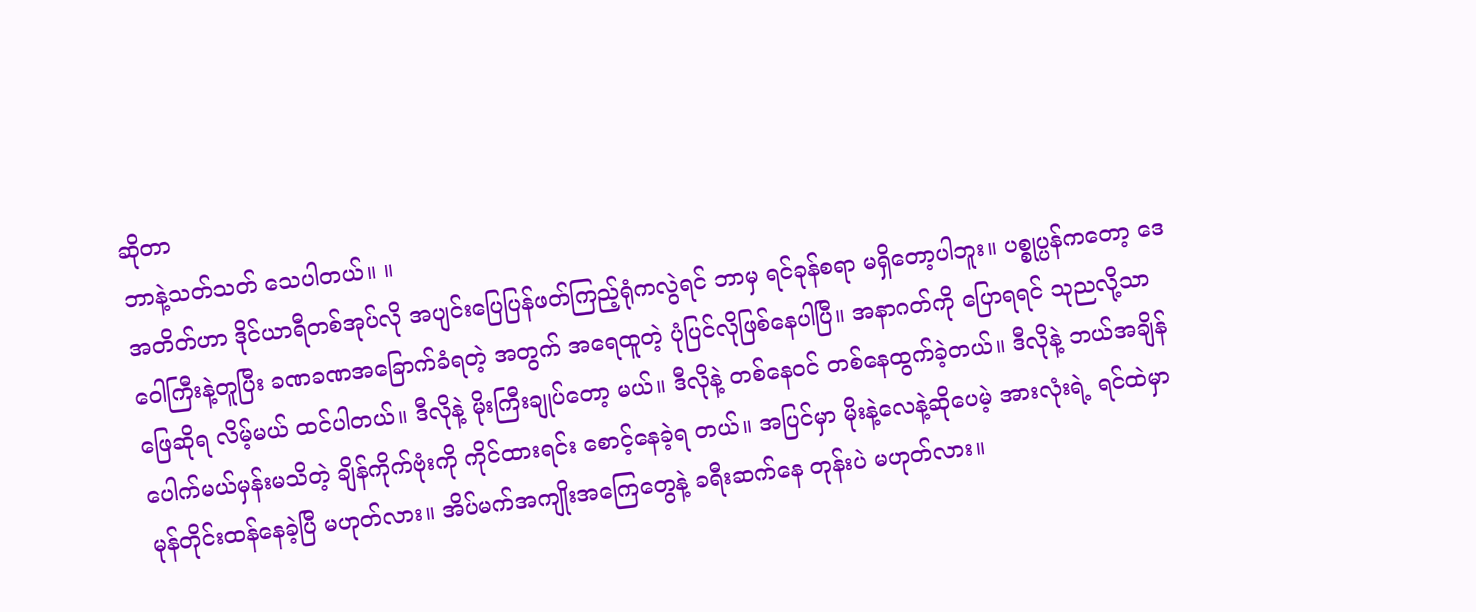ဆိုတာ
ဘာနဲ့သတ်သတ် သေပါတယ်။ ။
အတိတ်ဟာ ဒိုင်ယာရီတစ်အုပ်လို အပျင်းပြေပြန်ဖတ်ကြည့်ရုံကလွဲရင် ဘာမှ ရင်ခုန်စရာ မရှိတော့ပါဘူး။ ပစ္စုပ္ပန်ကတော့ ဒေဝေါကြီးနဲ့တူပြီး ခဏခဏအခြောက်ခံရတဲ့ အတွက် အရေထူတဲ့ ပုံပြင်လိုဖြစ်နေပါပြီ။ အနာဂတ်ကို ပြောရရင် သုညလို့သာ ဖြေဆိုရ လိမ့်မယ် ထင်ပါတယ်။ ဒီလိုနဲ့ မိုးကြီးချုပ်တော့ မယ်။ ဒီလိုနဲ့ တစ်နေဝင် တစ်နေထွက်ခဲ့တယ်။ ဒီလိုနဲ့ ဘယ်အချိန်ပေါက်မယ်မှန်းမသိတဲ့ ချိန်ကိုက်ဗုံးကို ကိုင်ထားရင်း စောင့်နေခဲ့ရ တယ်။ အပြင်မှာ မိုးနဲ့လေနဲ့ဆိုပေမဲ့ အားလုံးရဲ့ ရင်ထဲမှာ မုန်တိုင်းထန်နေခဲ့ပြီ မဟုတ်လား။ အိပ်မက်အကျိုးအကြေတွေနဲ့ ခရီးဆက်နေ တုန်းပဲ မဟုတ်လား။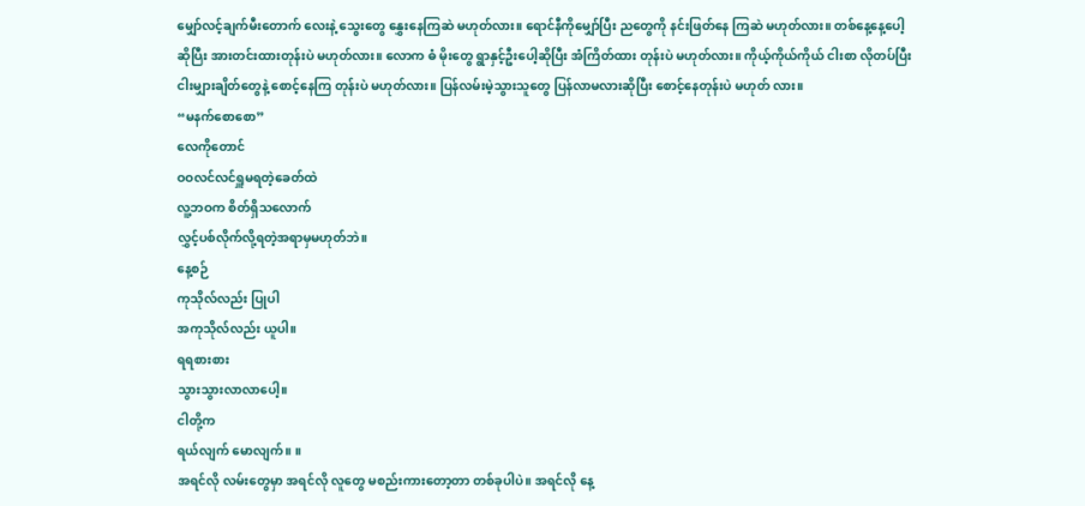မျှော်လင့်ချက်မီးတောက် လေးနဲ့ သွေးတွေ နွှေးနေကြဆဲ မဟုတ်လား။ ရောင်နီကိုမျှော်ပြီး ညတွေကို နင်းဖြတ်နေ ကြဆဲ မဟုတ်လား။ တစ်နေ့နေ့ပေါ့ဆိုပြီး အားတင်းထားတုန်းပဲ မဟုတ်လား။ လောက ဓံ မိုးတွေ ရွာနှင့်ဦးပေါ့ဆိုပြီး အံကြိတ်ထား တုန်းပဲ မဟုတ်လား။ ကိုယ့်ကိုယ်ကိုယ် ငါးစာ လိုတပ်ပြီး ငါးမျှားချိတ်တွေနဲ့ စောင့်နေကြ တုန်းပဲ မဟုတ်လား။ ပြန်လမ်းမဲ့သွားသူတွေ ပြန်လာမလားဆိုပြီး စောင့်နေတုန်းပဲ မဟုတ် လား။
“မနက်စောစော”
လေကိုတောင်
ဝဝလင်လင်ရှူမရတဲ့ခေတ်ထဲ
လူ့ဘဝက စိတ်ရှိသလောက်
လွှင့်ပစ်လိုက်လို့ရတဲ့အရာမှမဟုတ်ဘဲ။
နေ့စဉ်
ကုသိုလ်လည်း ပြုပါ
အကုသိုလ်လည်း ယူပါ။
ရရစားစား
သွားသွားလာလာပေါ့။
ငါတို့က
ရယ်လျက် မောလျက်။ ။
အရင်လို လမ်းတွေမှာ အရင်လို လူတွေ မစည်းကားတော့တာ တစ်ခုပါပဲ။ အရင်လို နေ့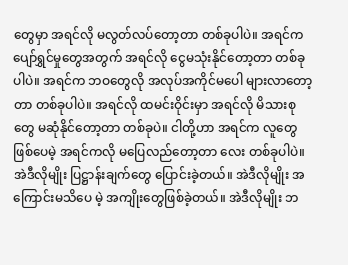တွေမှာ အရင်လို မလွတ်လပ်တော့တာ တစ်ခုပါပဲ။ အရင်က ပျော်ရွှင်မှုတွေအတွက် အရင်လို ငွေမသုံးနိုင်တော့တာ တစ်ခုပါပဲ။ အရင်က ဘဝတွေလို အလုပ်အကိုင်မပေါ များလာတော့တာ တစ်ခုပါပဲ။ အရင်လို ထမင်းဝိုင်းမှာ အရင်လို မိသားစုတွေ မဆုံနိုင်တော့တာ တစ်ခုပဲ။ ငါတို့ဟာ အရင်က လူတွေ ဖြစ်ပေမဲ့ အရင်ကလို မပြေလည်တော့တာ လေး တစ်ခုပါပဲ။ အဲဒီလိုမျိုး ပြဋ္ဌာန်းချက်တွေ ပြောင်းခဲ့တယ်။ အဲဒီလိုမျိုး အကြောင်းမသိပေ မဲ့ အကျိုးတွေဖြစ်ခဲ့တယ်။ အဲဒီလိုမျိုး ဘ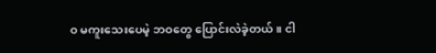ဝ မကူးသေးပေမဲ့ ဘဝတွေ ပြောင်းလဲခဲ့တယ်။ ငါ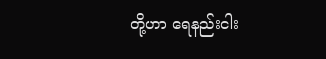တို့ဟာ ရေနည်းငါး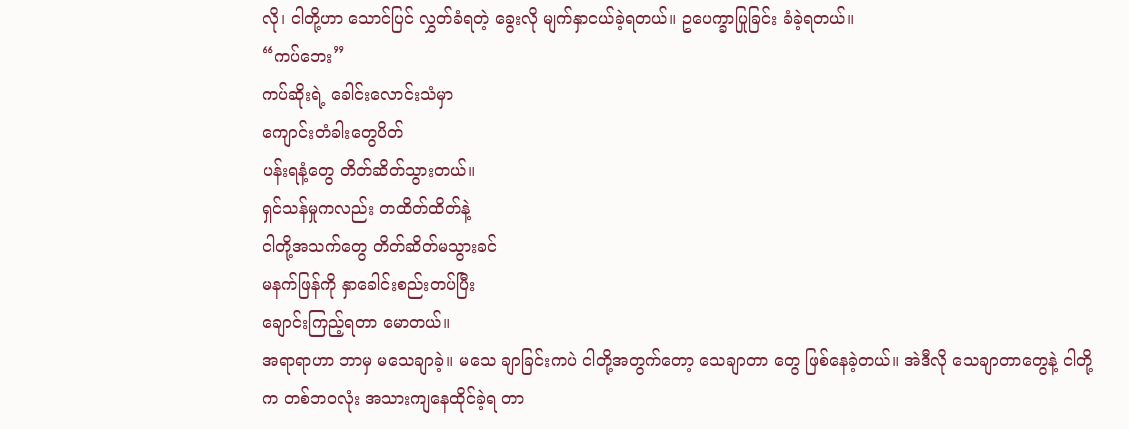လို၊ ငါတို့ဟာ သောင်ပြင် လွှတ်ခံရတဲ့ ခွေးလို မျက်နှာငယ်ခဲ့ရတယ်။ ဥပေက္ခာပြုခြင်း ခံခဲ့ရတယ်။
“ကပ်ဘေး”
ကပ်ဆိုးရဲ့ ခေါင်းလောင်းသံမှာ
ကျောင်းတံခါးတွေပိတ်
ပန်းရနံ့တွေ တိတ်ဆိတ်သွားတယ်။
ရှင်သန်မှုကလည်း တထိတ်ထိတ်နဲ့
ငါတို့အသက်တွေ တိတ်ဆိတ်မသွားခင်
မနက်ဖြန်ကို နှာခေါင်းစည်းတပ်ပြီး
ချောင်းကြည့်ရတာ မောတယ်။
အရာရာဟာ ဘာမှ မသေချာခဲ့။ မသေ ချာခြင်းကပဲ ငါတို့အတွက်တော့ သေချာတာ တွေ ဖြစ်နေခဲ့တယ်။ အဲဒီလို သေချာတာတွေနဲ့ ငါတို့က တစ်ဘဝလုံး အသားကျနေထိုင်ခဲ့ရ တာ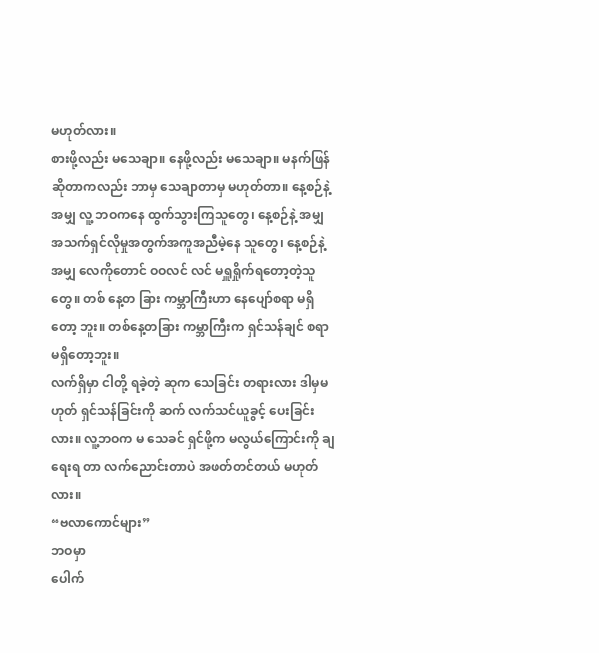မဟုတ်လား။
စားဖို့လည်း မသေချာ။ နေဖို့လည်း မသေချာ။ မနက်ဖြန်ဆိုတာကလည်း ဘာမှ သေချာတာမှ မဟုတ်တာ။ နေ့စဉ်နဲ့အမျှ လူ့ ဘဝကနေ ထွက်သွားကြသူတွေ၊ နေ့စဉ်နဲ့ အမျှ အသက်ရှင်လိုမှုအတွက်အကူအညီမဲ့နေ သူတွေ၊ နေ့စဉ်နဲ့အမျှ လေကိုတောင် ဝဝလင် လင် မရှူရှိုက်ရတော့တဲ့သူတွေ။ တစ် နေ့တ ခြား ကမ္ဘာကြီးဟာ နေပျော်စရာ မရှိတော့ ဘူး။ တစ်နေ့တခြား ကမ္ဘာကြီးက ရှင်သန်ချင် စရာ မရှိတော့ဘူး။
လက်ရှိမှာ ငါတို့ ရခဲ့တဲ့ ဆုက သေခြင်း တရားလား ဒါမှမဟုတ် ရှင်သန်ခြင်းကို ဆက် လက်သင်ယူခွင့် ပေးခြင်းလား။ လူ့ဘဝက မ သေခင် ရှင်ဖို့က မလွယ်ကြောင်းကို ချရေးရ တာ လက်ညောင်းတာပဲ အဖတ်တင်တယ် မဟုတ်လား။
“ဗလာကောင်များ”
ဘဝမှာ
ပေါက်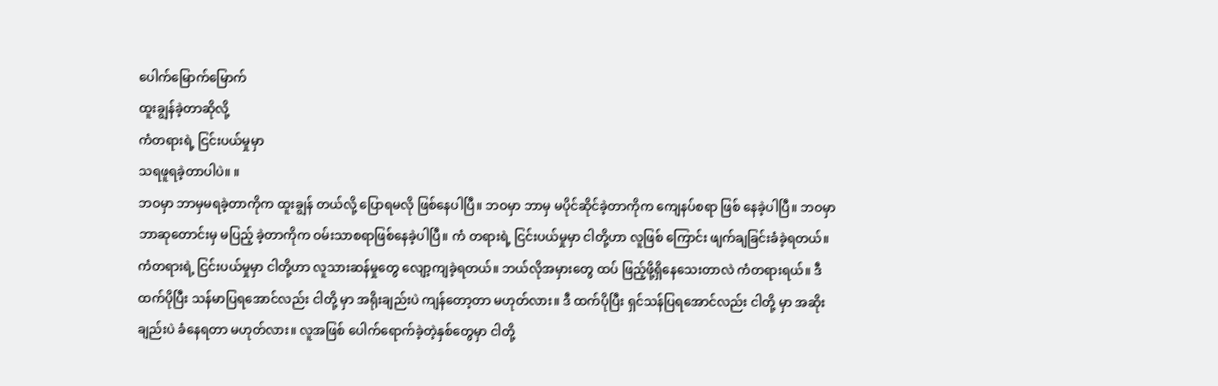ပေါက်မြောက်မြောက်
ထူးချွန်ခဲ့တာဆိုလို့
ကံတရားရဲ့ ငြင်းပယ်မှုမှာ
သရဖူရခဲ့တာပါပဲ။ ။
ဘဝမှာ ဘာမှမရခဲ့တာကိုက ထူးချွန် တယ်လို့ ပြောရမလို ဖြစ်နေပါပြီ။ ဘဝမှာ ဘာမှ မပိုင်ဆိုင်ခဲ့တာကိုက ကျေနပ်စရာ ဖြစ် နေခဲ့ပါပြီ။ ဘဝမှာ ဘာဆုတောင်းမှ မပြည့် ခဲ့တာကိုက ဝမ်းသာစရာဖြစ်နေခဲ့ပါပြီ။ ကံ တရားရဲ့ ငြင်းပယ်မှုမှာ ငါတို့ဟာ လူဖြစ် ကြောင်း ဖျက်ချခြင်းခံခဲ့ရတယ်။ ကံတရားရဲ့ ငြင်းပယ်မှုမှာ ငါတို့ဟာ လူသားဆန်မှုတွေ လျော့ကျခဲ့ရတယ်။ ဘယ်လိုအမှားတွေ ထပ် ဖြည့်ဖို့ရှိနေသေးတာလဲ ကံတရားရယ်။ ဒီ ထက်ပိုပြီး သန်မာပြရအောင်လည်း ငါတို့ မှာ အရိုးချည်းပဲ ကျန်တော့တာ မဟုတ်လား။ ဒီ ထက်ပိုပြီး ရှင်သန်ပြရအောင်လည်း ငါတို့ မှာ အဆိုးချည်းပဲ ခံနေရတာ မဟုတ်လား။ လူအဖြစ် ပေါက်ရောက်ခဲ့တဲ့နှစ်တွေမှာ ငါတို့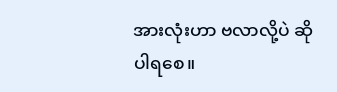အားလုံးဟာ ဗလာလို့ပဲ ဆိုပါရစေ။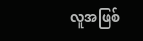လူအဖြစ်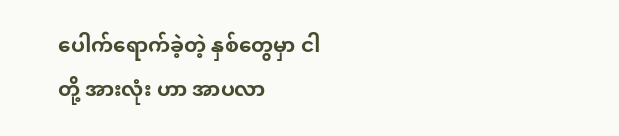ပေါက်ရောက်ခဲ့တဲ့ နှစ်တွေမှာ ငါတို့ အားလုံး ဟာ အာပလာ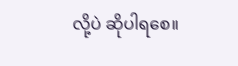လို့ပဲ ဆိုပါရစေ။